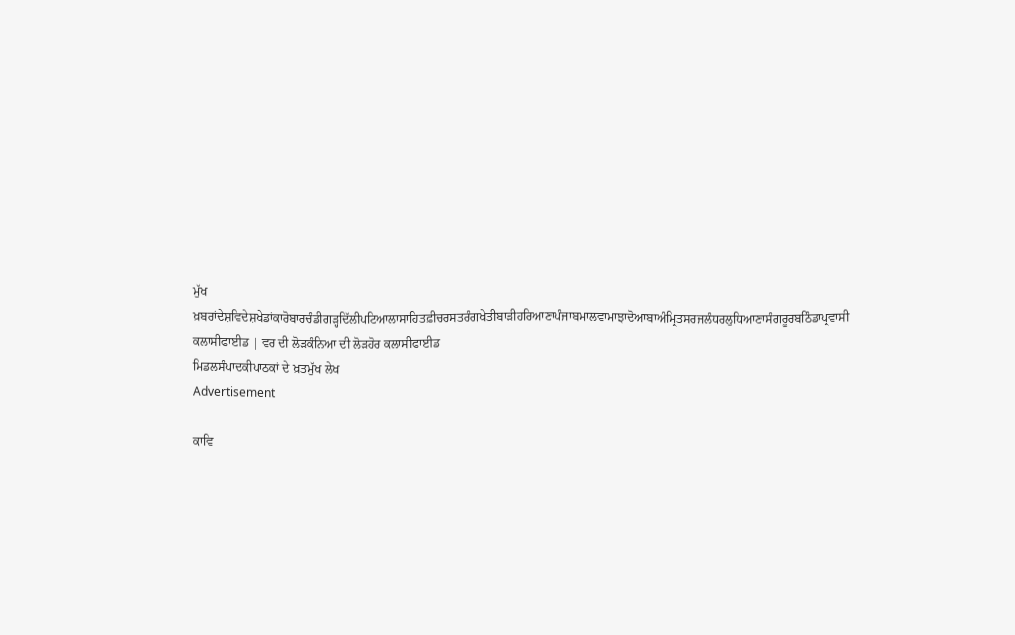ਮੁੱਖ ਖ਼ਬਰਾਂਦੇਸ਼ਵਿਦੇਸ਼ਖੇਡਾਂਕਾਰੋਬਾਰਚੰਡੀਗੜ੍ਹਦਿੱਲੀਪਟਿਆਲਾਸਾਹਿਤਫ਼ੀਚਰਸਤਰੰਗਖੇਤੀਬਾੜੀਹਰਿਆਣਾਪੰਜਾਬਮਾਲਵਾਮਾਝਾਦੋਆਬਾਅੰਮ੍ਰਿਤਸਰਜਲੰਧਰਲੁਧਿਆਣਾਸੰਗਰੂਰਬਠਿੰਡਾਪ੍ਰਵਾਸੀ
ਕਲਾਸੀਫਾਈਡ | ਵਰ ਦੀ ਲੋੜਕੰਨਿਆ ਦੀ ਲੋੜਹੋਰ ਕਲਾਸੀਫਾਈਡ
ਮਿਡਲਸੰਪਾਦਕੀਪਾਠਕਾਂ ਦੇ ਖ਼ਤਮੁੱਖ ਲੇਖ
Advertisement

ਕਾਵਿ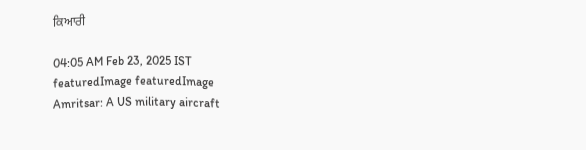ਕਿਆਰੀ

04:05 AM Feb 23, 2025 IST
featuredImage featuredImage
Amritsar: A US military aircraft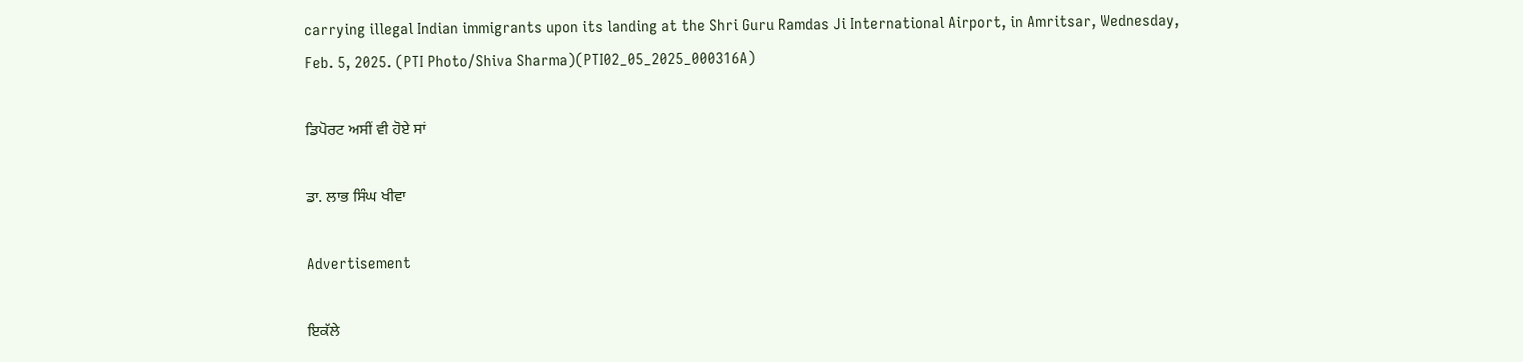carrying illegal Indian immigrants upon its landing at the Shri Guru Ramdas Ji International Airport, in Amritsar, Wednesday, Feb. 5, 2025. (PTI Photo/Shiva Sharma)(PTI02_05_2025_000316A)

ਡਿਪੋਰਟ ਅਸੀਂ ਵੀ ਹੋਏ ਸਾਂ

ਡਾ. ਲਾਭ ਸਿੰਘ ਖੀਵਾ

Advertisement

ਇਕੱਲੇ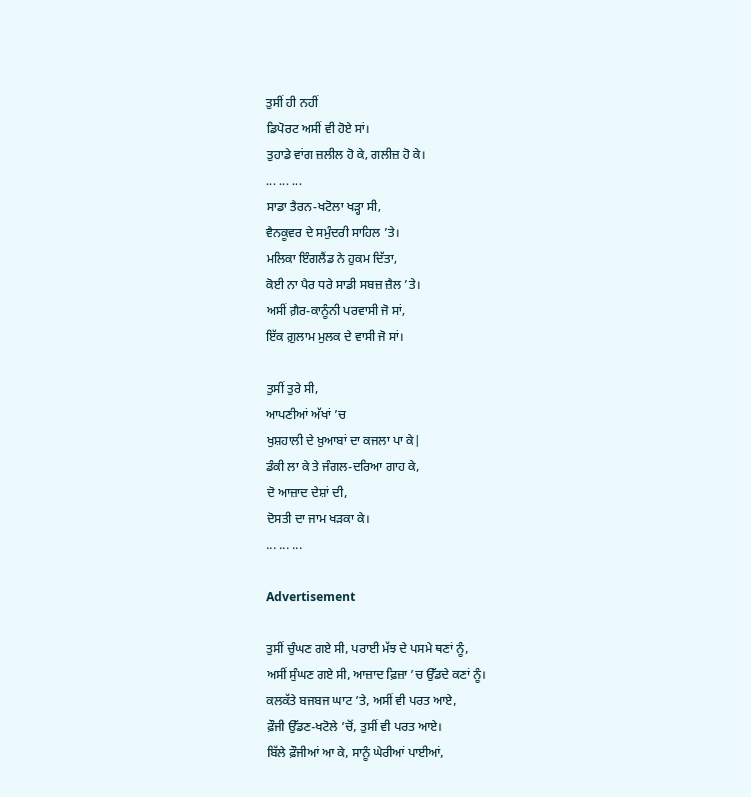ਤੁਸੀਂ ਹੀ ਨਹੀਂ
ਡਿਪੋਰਟ ਅਸੀਂ ਵੀ ਹੋਏ ਸਾਂ।
ਤੁਹਾਡੇ ਵਾਂਗ ਜ਼ਲੀਲ ਹੋ ਕੇ, ਗਲੀਜ਼ ਹੋ ਕੇ।
... ... ...
ਸਾਡਾ ਤੈਰਨ-ਖਟੋਲਾ ਖੜ੍ਹਾ ਸੀ,
ਵੈਨਕੂਵਰ ਦੇ ਸਮੁੰਦਰੀ ਸਾਹਿਲ ’ਤੇ।
ਮਲਿਕਾ ਇੰਗਲੈਂਡ ਨੇ ਹੁਕਮ ਦਿੱਤਾ,
ਕੋਈ ਨਾ ਪੈਰ ਧਰੇ ਸਾਡੀ ਸਬਜ਼ ਜ਼ੈਲ ’ਤੇ।
ਅਸੀਂ ਗ਼ੈਰ-ਕਾਨੂੰਨੀ ਪਰਵਾਸੀ ਜੋ ਸਾਂ,
ਇੱਕ ਗ਼ੁਲਾਮ ਮੁਲਕ ਦੇ ਵਾਸੀ ਜੋ ਸਾਂ।

ਤੁਸੀਂ ਤੁਰੇ ਸੀ,
ਆਪਣੀਆਂ ਅੱਖਾਂ ’ਚ
ਖੁਸ਼ਹਾਲੀ ਦੇ ਖ਼ੁਆਬਾਂ ਦਾ ਕਜਲਾ ਪਾ ਕੇ|
ਡੰਕੀ ਲਾ ਕੇ ਤੇ ਜੰਗਲ-ਦਰਿਆ ਗਾਹ ਕੇ,
ਦੋ ਆਜ਼ਾਦ ਦੇਸ਼ਾਂ ਦੀ,
ਦੋਸਤੀ ਦਾ ਜਾਮ ਖੜਕਾ ਕੇ।
... ... ...

Advertisement

ਤੁਸੀਂ ਚੁੰਘਣ ਗਏ ਸੀ, ਪਰਾਈ ਮੱਝ ਦੇ ਪਸਮੇ ਥਣਾਂ ਨੂੰ,
ਅਸੀਂ ਸੁੰਘਣ ਗਏ ਸੀ, ਆਜ਼ਾਦ ਫ਼ਿਜ਼ਾ ’ਚ ਉੱਡਦੇ ਕਣਾਂ ਨੂੰ।
ਕਲਕੱਤੇ ਬਜਬਜ ਘਾਟ ’ਤੇ, ਅਸੀਂ ਵੀ ਪਰਤ ਆਏ,
ਫ਼ੌਜੀ ਉੱਡਣ-ਖਟੋਲੇ ’ਚੋਂ, ਤੁਸੀਂ ਵੀ ਪਰਤ ਆਏ।
ਬਿੱਲੇ ਫ਼ੌਜੀਆਂ ਆ ਕੇ, ਸਾਨੂੰ ਘੇਰੀਆਂ ਪਾਈਆਂ,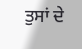ਤੁਸਾਂ ਦੇ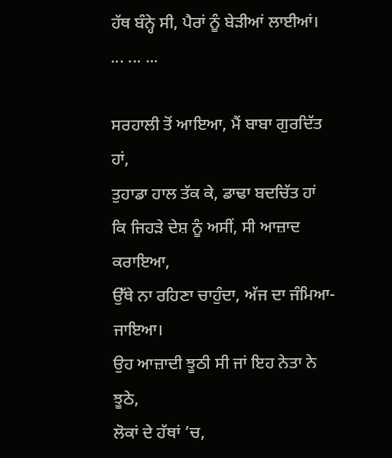ਹੱਥ ਬੰਨ੍ਹੇ ਸੀ, ਪੈਰਾਂ ਨੂੰ ਬੇੜੀਆਂ ਲਾਈਆਂ।
... ... ...

ਸਰਹਾਲੀ ਤੋਂ ਆਇਆ, ਮੈਂ ਬਾਬਾ ਗੁਰਦਿੱਤ ਹਾਂ,
ਤੁਹਾਡਾ ਹਾਲ ਤੱਕ ਕੇ, ਡਾਢਾ ਬਦਚਿੱਤ ਹਾਂ
ਕਿ ਜਿਹੜੇ ਦੇਸ਼ ਨੂੰ ਅਸੀਂ, ਸੀ ਆਜ਼ਾਦ ਕਰਾਇਆ,
ਉੱਥੇ ਨਾ ਰਹਿਣਾ ਚਾਹੁੰਦਾ, ਅੱਜ ਦਾ ਜੰਮਿਆ-ਜਾਇਆ।
ਉਹ ਆਜ਼ਾਦੀ ਝੂਠੀ ਸੀ ਜਾਂ ਇਹ ਨੇਤਾ ਨੇ ਝੂਠੇ,
ਲੋਕਾਂ ਦੇ ਹੱਥਾਂ ’ਚ,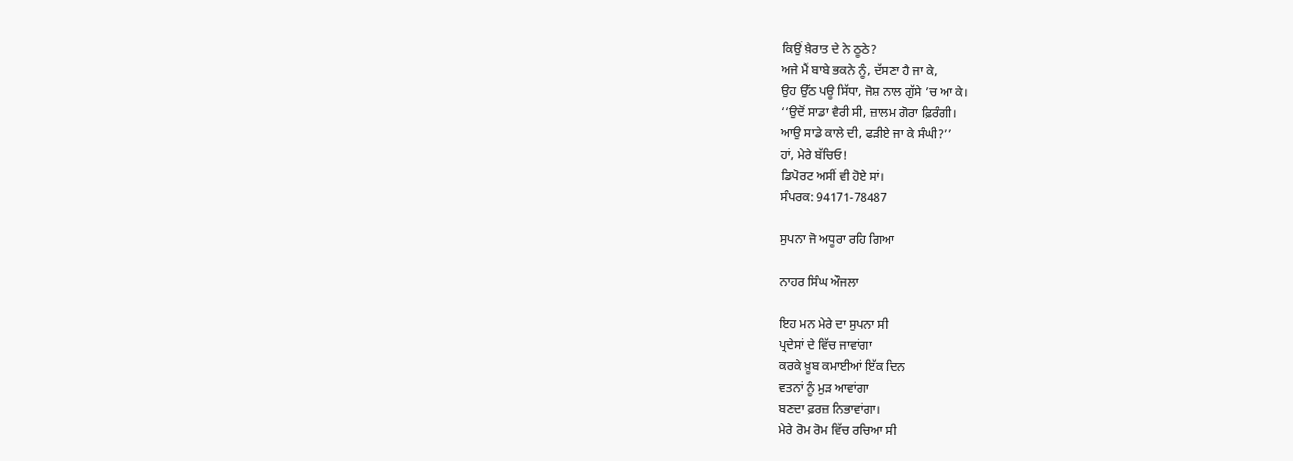ਕਿਉਂ ਖ਼ੈਰਾਤ ਦੇ ਨੇ ਠੂਠੇ?
ਅਜੇ ਮੈਂ ਬਾਬੇ ਭਕਨੇ ਨੂੰ, ਦੱਸਣਾ ਹੈ ਜਾ ਕੇ,
ਉਹ ਉੱਠ ਪਊ ਸਿੱਧਾ, ਜੋਸ਼ ਨਾਲ ਗੁੱਸੇ ’ਚ ਆ ਕੇ।
‘‘ਉਦੋਂ ਸਾਡਾ ਵੈਰੀ ਸੀ, ਜ਼ਾਲਮ ਗੋਰਾ ਫ਼ਿਰੰਗੀ।
ਆਉ ਸਾਡੇ ਕਾਲੇ ਦੀ, ਫੜੀਏ ਜਾ ਕੇ ਸੰਘੀ?’’
ਹਾਂ, ਮੇਰੇ ਬੱਚਿਓ!
ਡਿਪੋਰਟ ਅਸੀਂ ਵੀ ਹੋਏ ਸਾਂ।
ਸੰਪਰਕ: 94171-78487

ਸੁਪਨਾ ਜੋ ਅਧੂਰਾ ਰਹਿ ਗਿਆ

ਨਾਹਰ ਸਿੰਘ ਔਜਲਾ

ਇਹ ਮਨ ਮੇਰੇ ਦਾ ਸੁਪਨਾ ਸੀ
ਪ੍ਰਦੇਸਾਂ ਦੇ ਵਿੱਚ ਜਾਵਾਂਗਾ
ਕਰਕੇ ਖ਼ੂਬ ਕਮਾਈਆਂ ਇੱਕ ਦਿਨ
ਵਤਨਾਂ ਨੂੰ ਮੁੜ ਆਵਾਂਗਾ
ਬਣਦਾ ਫ਼ਰਜ਼ ਨਿਭਾਵਾਂਗਾ।
ਮੇਰੇ ਰੋਮ ਰੋਮ ਵਿੱਚ ਰਚਿਆ ਸੀ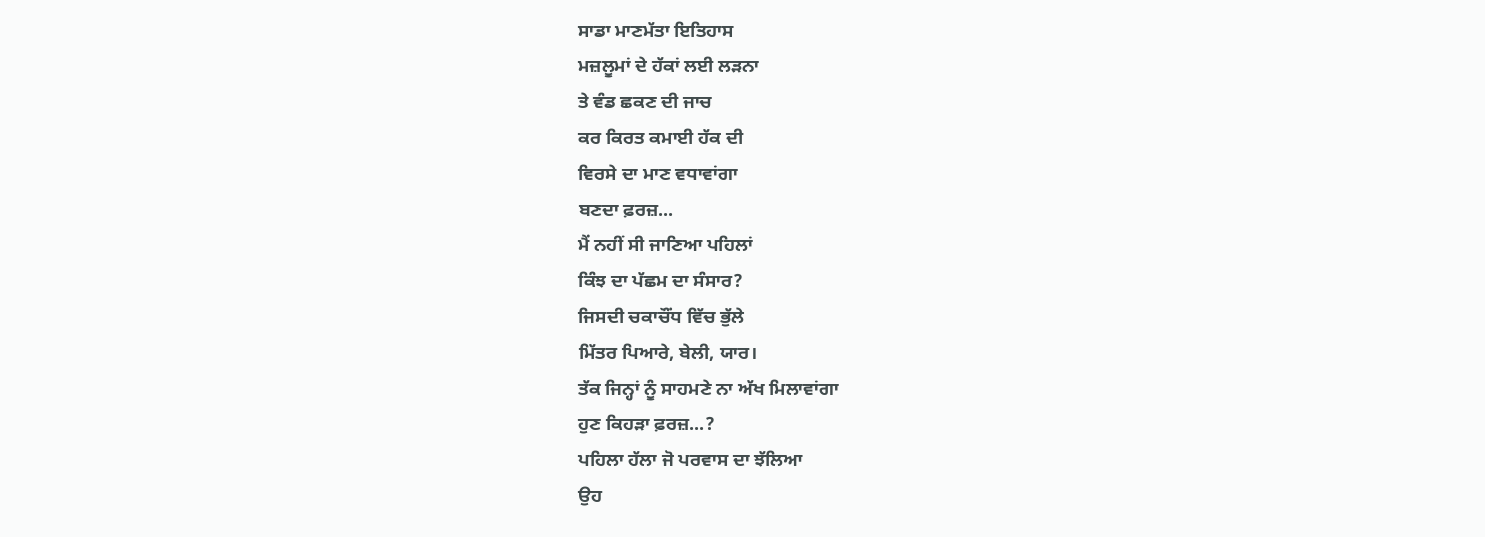ਸਾਡਾ ਮਾਣਮੱਤਾ ਇਤਿਹਾਸ
ਮਜ਼ਲੂਮਾਂ ਦੇ ਹੱਕਾਂ ਲਈ ਲੜਨਾ
ਤੇ ਵੰਡ ਛਕਣ ਦੀ ਜਾਚ
ਕਰ ਕਿਰਤ ਕਮਾਈ ਹੱਕ ਦੀ
ਵਿਰਸੇ ਦਾ ਮਾਣ ਵਧਾਵਾਂਗਾ
ਬਣਦਾ ਫ਼ਰਜ਼...
ਮੈਂ ਨਹੀਂ ਸੀ ਜਾਣਿਆ ਪਹਿਲਾਂ
ਕਿੰਝ ਦਾ ਪੱਛਮ ਦਾ ਸੰਸਾਰ?
ਜਿਸਦੀ ਚਕਾਚੌਂਧ ਵਿੱਚ ਭੁੱਲੇ
ਮਿੱਤਰ ਪਿਆਰੇ, ਬੇਲੀ, ਯਾਰ।
ਤੱਕ ਜਿਨ੍ਹਾਂ ਨੂੰ ਸਾਹਮਣੇ ਨਾ ਅੱਖ ਮਿਲਾਵਾਂਗਾ
ਹੁਣ ਕਿਹੜਾ ਫ਼ਰਜ਼...?
ਪਹਿਲਾ ਹੱਲਾ ਜੋ ਪਰਵਾਸ ਦਾ ਝੱਲਿਆ
ਉਹ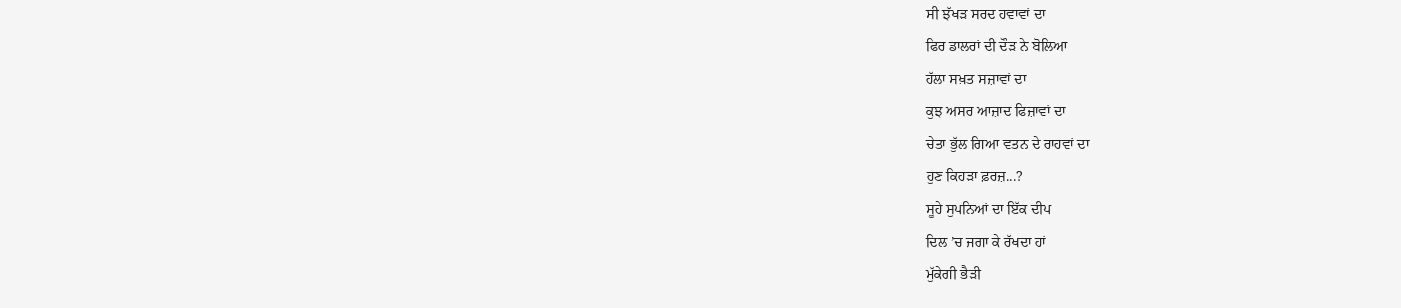ਸੀ ਝੱਖੜ ਸਰਦ ਹਵਾਵਾਂ ਦਾ
ਫਿਰ ਡਾਲਰਾਂ ਦੀ ਦੌੜ ਨੇ ਬੋਲਿਆ
ਹੱਲਾ ਸਖ਼ਤ ਸਜ਼ਾਵਾਂ ਦਾ
ਕੁਝ ਅਸਰ ਆਜ਼ਾਦ ਫਿਜ਼ਾਵਾਂ ਦਾ
ਚੇਤਾ ਭੁੱਲ ਗਿਆ ਵਤਨ ਦੇ ਰਾਹਵਾਂ ਦਾ
ਹੁਣ ਕਿਹੜਾ ਫ਼ਰਜ਼...?
ਸੂਹੇ ਸੁਪਨਿਆਂ ਦਾ ਇੱਕ ਦੀਪ
ਦਿਲ ’ਚ ਜਗਾ ਕੇ ਰੱਖਦਾ ਹਾਂ
ਮੁੱਕੇਗੀ ਭੈੜੀ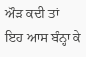ਔੜ ਕਦੀ ਤਾਂ
ਇਹ ਆਸ ਬੰਨ੍ਹਾ ਕੇ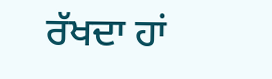ਰੱਖਦਾ ਹਾਂ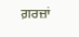ਗ਼ਰਜ਼ਾਂ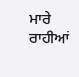ਮਾਰੇ ਰਾਹੀਆਂ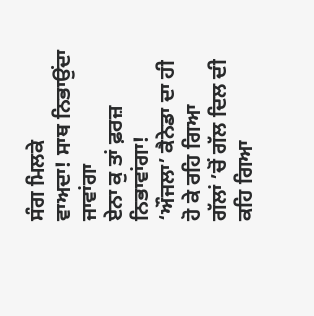ਸੰਗ ਮਿਲਕੇ
ਵਾਅਦਾ! ਸਾਥ ਨਿਭਾਉਂਦਾ ਜਾਵਾਂਗਾ
ਏਨਾ ਕੁ ਤਾਂ ਫ਼ਰਜ਼ ਨਿਭਾਵਾਂਗਾ!
‘ਔਜਲਾ’ ਕੈਨੇਡਾ ਦਾ ਹੀ ਹੋ ਕੇ ਰਹਿ ਗਿਆ
ਗੱਲਾਂ ’ਚੋਂ ਗੱਲ ਦਿਲ ਦੀ ਕਹਿ ਗਿਆ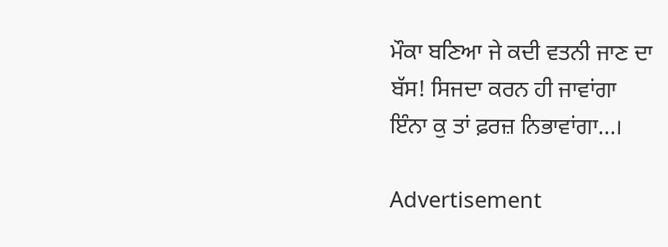ਮੌਕਾ ਬਣਿਆ ਜੇ ਕਦੀ ਵਤਨੀ ਜਾਣ ਦਾ
ਬੱਸ! ਸਿਜਦਾ ਕਰਨ ਹੀ ਜਾਵਾਂਗਾ
ਇੰਨਾ ਕੁ ਤਾਂ ਫ਼ਰਜ਼ ਨਿਭਾਵਾਂਗਾ...।

Advertisement